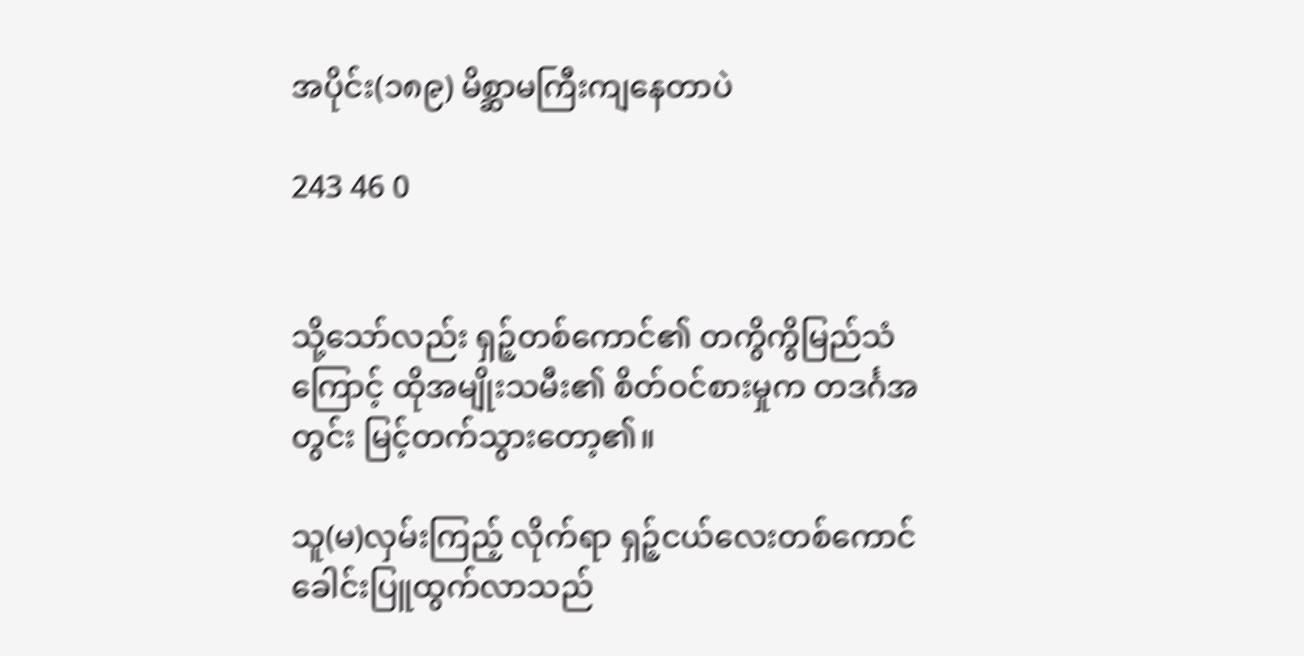အပိုင်း(၁၈၉) မိစ္ဆာမကြီးကျနေတာပဲ

243 46 0


သို့သော်လည်း ရှဉ့်တစ်ကောင်၏ တကွိကွိမြည်သံကြောင့် ထိုအမျိုးသမီး၏ စိတ်ဝင်စားမှုက တဒင်္ဂအတွင်း မြင့်တက်သွားတော့၏။

သူ(မ)လှမ်းကြည့် လိုက်ရာ ရှဉ့်ငယ်လေးတစ်ကောင် ခေါင်းပြူထွက်လာသည်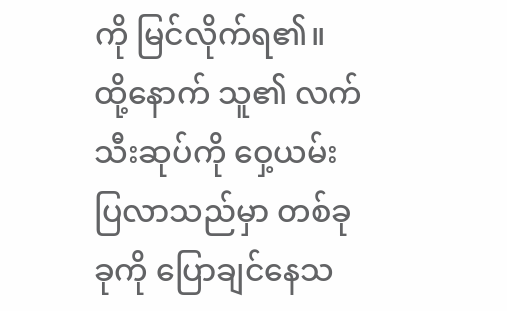ကို မြင်လိုက်ရ၏။ ထို့နောက် သူ၏ လက်သီးဆုပ်ကို ဝှေ့ယမ်းပြလာသည်မှာ တစ်ခုခုကို ပြောချင်နေသ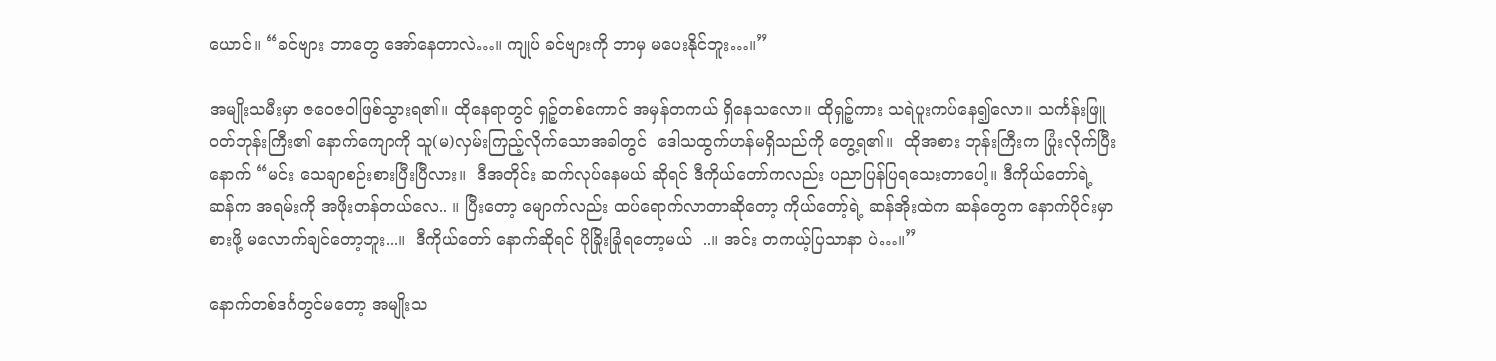ယောင်။ “ခင်ဗျား ဘာတွေ အော်နေတာလဲ…။ ကျုပ် ခင်ဗျားကို ဘာမှ မပေးနိုင်ဘူး…။”

အမျိုးသမီးမှာ ဇဝေဇဝါဖြစ်သွားရ၏။ ထိုနေရာတွင် ရှဉ့်တစ်ကောင် အမှန်တကယ် ရှိနေသလော။ ထိုရှဉ့်ကား သရဲပူးကပ်နေ၍လော။ သင်္ကန်းဖြူဝတ်ဘုန်းကြီး၏ နောက်ကျောကို သူ(မ)လှမ်းကြည့်လိုက်သောအခါတွင်  ဒေါသထွက်ဟန်မရှိသည်ကို တွေ့ရ၏။  ထိုအစား ဘုန်းကြီးက ပြုံးလိုက်ပြီးနောက် “မင်း သေချာစဉ်းစားပြီးပြီလား။  ဒီအတိုင်း ဆက်လုပ်နေမယ် ဆိုရင် ဒီကိုယ်တော်ကလည်း ပညာပြန်ပြရသေးတာပေါ့။ ဒီကိုယ်တော်ရဲ့ ဆန်က အရမ်းကို အဖိုးတန်တယ်လေ.. ။ ပြီးတော့ မျောက်လည်း ထပ်ရောက်လာတာဆိုတော့ ကိုယ်တော့်ရဲ့ ဆန်အိုးထဲက ဆန်တွေက နောက်ပိုင်းမှာ စားဖို့ မလောက်ချင်တော့ဘူး...။  ဒီကိုယ်တော် နောက်ဆိုရင် ပိုခြိုးခြုံရတော့မယ်  ..။ အင်း တကယ့်ပြသာနာ ပဲ…။”

နောက်တစ်ဒင်္ဂတွင်မတော့ အမျိုးသ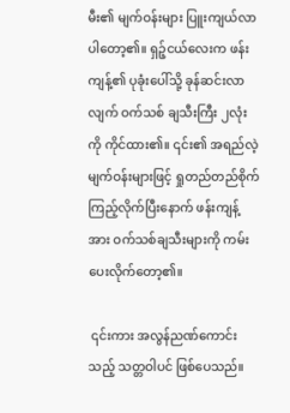မီး၏ မျက်ဝန်းများ ပြူးကျယ်လာပါတော့၏။ ရှဉ့်ငယ်လေးက ဖန်းကျန့်၏ ပုခုံးပေါ်သို့ ခုန်ဆင်းလာလျက် ဝက်သစ် ချသီးကြီး ၂လုံးကို ကိုင်ထား၏။ ၎င်း၏ အရည်လဲ့ မျက်ဝန်းများဖြင့် ရှုတည်တည်စိုက်ကြည့်လိုက်ပြီးနောက် ဖန်းကျန့်အား ဝက်သစ်ချသီးများကို ကမ်းပေးလိုက်တော့၏။

 ၎င်းကား အလွန်ညဏ်ကောင်းသည့် သတ္တဝါပင် ဖြစ်ပေသည်။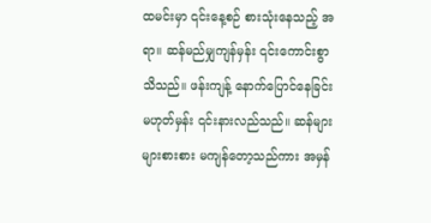ထမင်းမှာ ၎င်းနေ့စဉ် စားသုံးနေသည့် အရာ။ ဆန်မည်မျှကျန်မှန်း ၎င်းကောင်းစွာသိသည်။ ဖန်းကျန့် နောက်ပြောင်နေခြင်း မဟုတ်မှန်း ၎င်းနားလည်သည်။ ဆန်များများစားစား မကျန်တော့သည်ကား အမှန်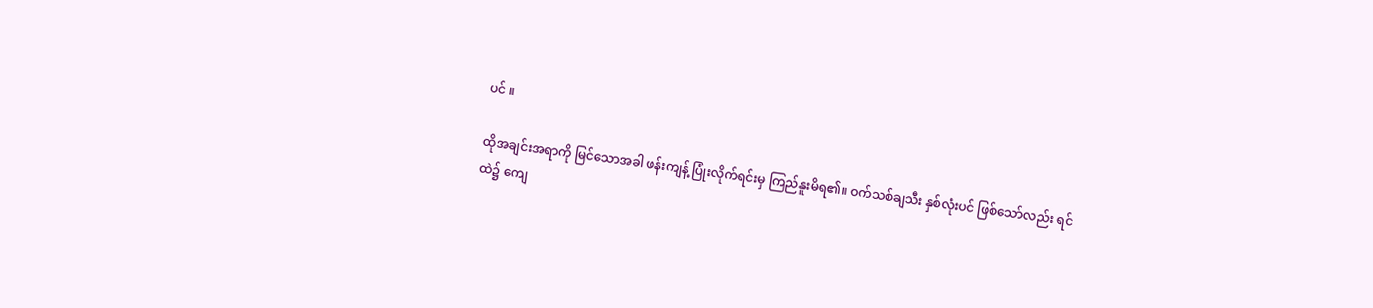ပင် ။

ထိုအချင်းအရာကို မြင်သောအခါ ဖန်းကျန့် ပြုံးလိုက်ရင်းမှ ကြည်နူးမိရ၏။ ဝက်သစ်ချသီး နှစ်လုံးပင် ဖြစ်သော်လည်း ရင်ထဲ၌ ကျေ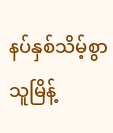နပ်နှစ်သိမ့်စွာ သူမြိန့်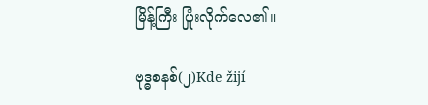မြိန့်ကြီး ပြုံးလိုက်လေ၏။

ဗုဒ္ဓစနစ်(၂)Kde žijí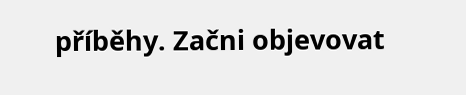příběhy. Začni objevovat